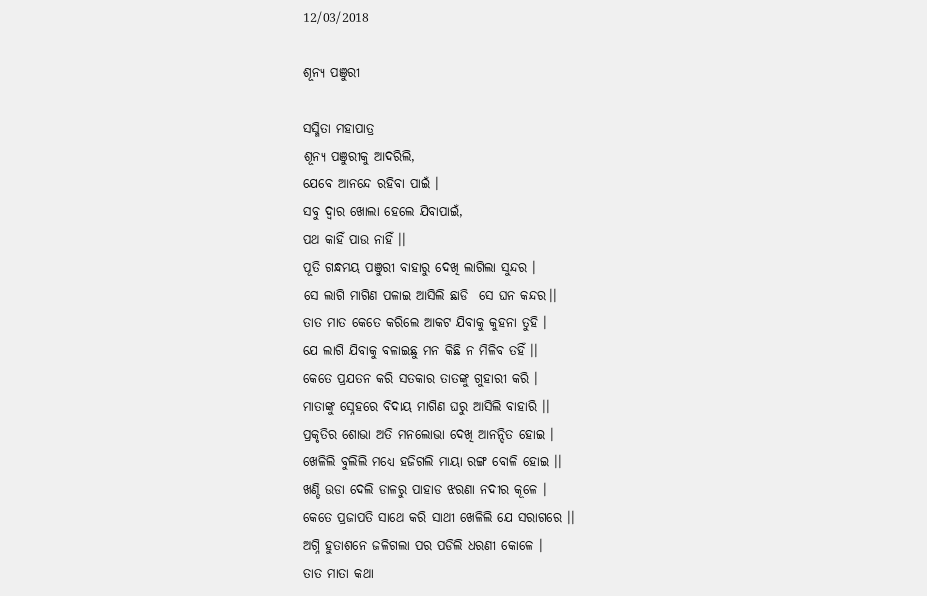12/03/2018

ଶୂନ୍ୟ ପଞୁରୀ

ସସ୍ମିତା ମହାପାତ୍ର
ଶୂନ୍ୟ ପଞୁରୀକୁ ଆଦରିଲି,
ଯେବେ ଆନନ୍ଦେ ରହିବା ପାଇଁ ।
ସବୁ ଦ୍ବାର ଖୋଲା ହେଲେ ଯିବାପାଇଁ,
ପଥ କାହିଁ ପାଉ ନାହିଁ ।।
ପୂତି ଗନ୍ଧମୟ ପଞୁରୀ ବାହାରୁ ଦେଖି ଲାଗିଲା ସୁନ୍ଦର ।
ସେ ଲାଗି ମାଗିଣ ପଳାଇ ଆସିଲି ଛାଡି  ସେ ଘନ କନ୍ଦର।।
ତାତ ମାତ କେତେ କରିଲେ ଆକଟ ଯିବାକୁ କୁହନା ତୁହି ।
ଯେ ଲାଗି ଯିବାକୁ ବଳାଇଛୁ ମନ କିଛି ନ ମିଳିବ ତହିଁ ।।
କେତେ ପ୍ରଯତନ କରି ସତକାର ତାତଙ୍କୁ ଗୁହାରୀ କରି ।
ମାତାଙ୍କୁ ସ୍ନେହରେ ବିଦାୟ ମାଗିଣ ଘରୁ ଆସିଲି ବାହାରି ।।
ପ୍ରକୃତିର ଶୋଭା ଅତି ମନଲୋଭା ଦେଖି ଆନନ୍ଦିତ ହୋଇ ।
ଖେଳିଲି ବୁଲିଲି ମଧ୍ୟେ ହଜିଗଲି ମାୟା ରଙ୍ଗ ବୋଳି ହୋଇ ।।
ଖଣ୍ଡି ଉଡା ଦେଲି ଡାଳରୁ ପାହାଡ ଝରଣା ନଦୀର କୂଳେ ।
କେତେ ପ୍ରଜାପତି ସାଥେ କରି ସାଥୀ ଖେଳିଲି ଯେ ସରାଗରେ ।।
ଅଗ୍ନି ହୁତାଶନେ ଜଳିଗଲା ପର ପଡିଲି ଧରଣୀ କୋଳେ ।
ତାତ ମାତା କଥା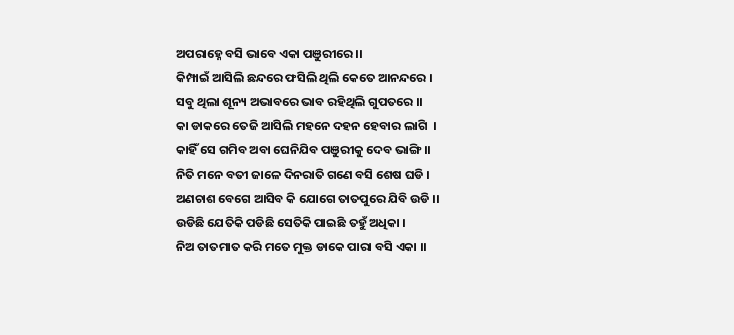ଅପରାହ୍ନେ ବସି ଭାବେ ଏକା ପଞୁରୀରେ ।।
କିମ୍ପାଇଁ ଆସିଲି ଛନ୍ଦରେ ଫସିଲି ଥିଲି କେତେ ଆନନ୍ଦରେ ।
ସବୁ ଥିଲା ଶୂନ୍ୟ ଅଭାବରେ ଭାବ ରହିଥିଲି ଗୁପତରେ ।।
କା ଡାକରେ ତେଜି ଆସିଲି ମହନେ ଦହନ ହେବାର ଲାଗି  ।
କାହିଁ ସେ ଗମିବ ଅବା ଘେନିଯିବ ପଞୁରୀକୁ ଦେବ ଭାଙ୍ଗି ।।
ନିତି ମନେ ବତୀ ଜାଳେ ଦିନରାତି ଗଣେ ବସି ଶେଷ ଘଡି ।
ଅଣଚାଶ ବେଗେ ଆସିବ କି ଯୋଗେ ତାତପୁରେ ଯିବି ଉଡି ।।
ଉଡିଛି ଯେତିକି ପଡିଛି ସେତିକି ପାଇଛି ତହୁଁ ଅଧିକା ।
ନିଅ ତାତମାତ କରି ମତେ ମୁକ୍ତ ଡାକେ ପାରା ବସି ଏକା ।।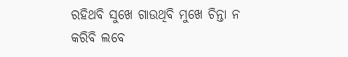ରହିଥବି ସୁଖେ ଗାଉଥିବି ମୁଖେ ଚିନ୍ତା ନ କରିବି ଲବେ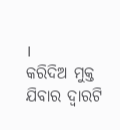।
କରିଦିଅ ମୁକ୍ତ ଯିବାର ଦ୍ବାରଟି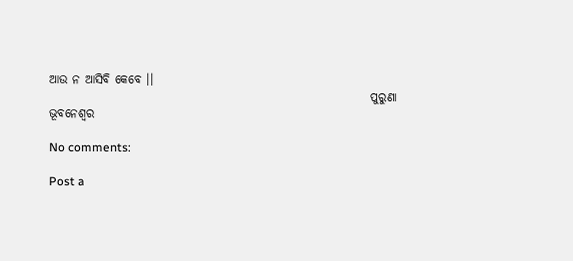ଆଉ ନ ଆସିବି କେବେ ।।
                                                                   ପୁରୁଣା ଭୂବନେଶ୍ବର

No comments:

Post a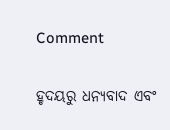Comment

ହୃଦୟରୁ ଧନ୍ୟବାଦ ଏବଂ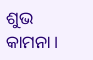ଶୁଭ କାମନା।